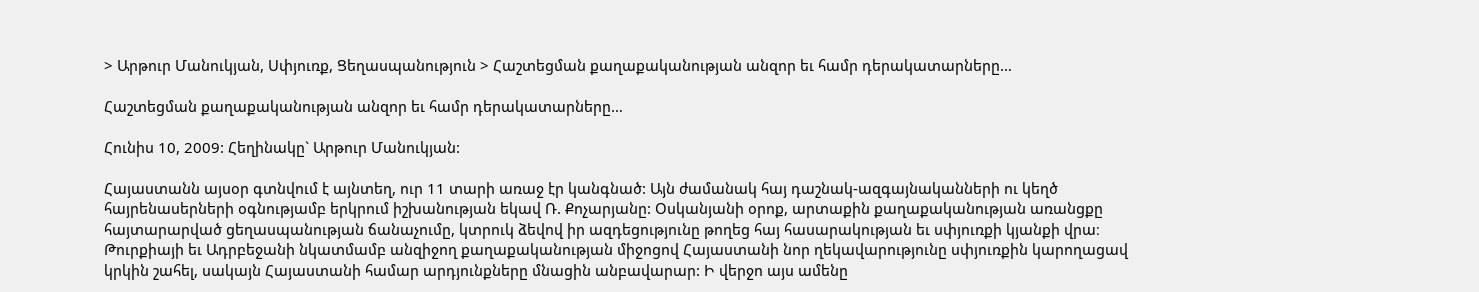> Արթուր Մանուկյան, Սփյուռք, Ցեղասպանություն > Հաշտեցման քաղաքականության անզոր եւ համր դերակատարները…

Հաշտեցման քաղաքականության անզոր եւ համր դերակատարները…

Հունիս 10, 2009: Հեղինակը` Արթուր Մանուկյան:

Հայաստանն այսօր գտնվում է այնտեղ, ուր 11 տարի առաջ էր կանգնած: Այն ժամանակ հայ դաշնակ-ազգայնականների ու կեղծ հայրենասերների օգնությամբ երկրում իշխանության եկավ Ռ. Քոչարյանը: Օսկանյանի օրոք, արտաքին քաղաքականության առանցքը հայտարարված ցեղասպանության ճանաչումը, կտրուկ ձեվով իր ազդեցությունը թողեց հայ հասարակության եւ սփյուռքի կյանքի վրա։ Թուրքիայի եւ Ադրբեջանի նկատմամբ անզիջող քաղաքականության միջոցով Հայաստանի նոր ղեկավարությունը սփյուռքին կարողացավ կրկին շահել, սակայն Հայաստանի համար արդյունքները մնացին անբավարար: Ի վերջո այս ամենը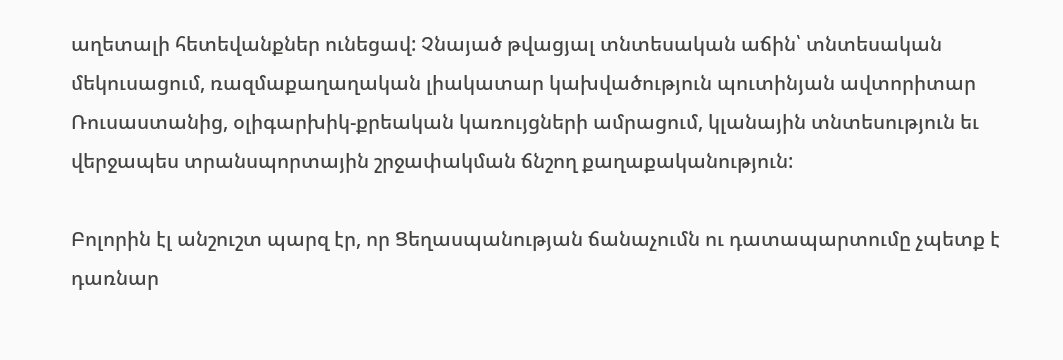աղետալի հետեվանքներ ունեցավ: Չնայած թվացյալ տնտեսական աճին՝ տնտեսական մեկուսացում, ռազմաքաղաղական լիակատար կախվածություն պուտինյան ավտորիտար Ռուսաստանից, օլիգարխիկ-քրեական կառույցների ամրացում, կլանային տնտեսություն եւ վերջապես տրանսպորտային շրջափակման ճնշող քաղաքականություն:

Բոլորին էլ անշուշտ պարզ էր, որ Ցեղասպանության ճանաչումն ու դատապարտումը չպետք է դառնար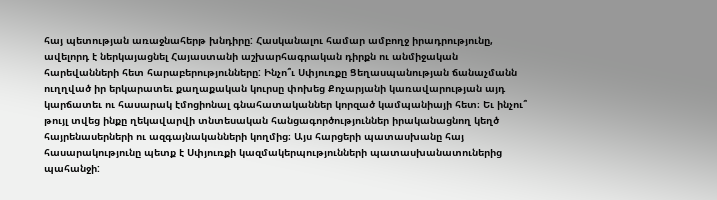հայ պետության առաջնահերթ խնդիրը: Հասկանալու համար ամբողջ իրադրությունը, ավելորդ է ներկայացնել Հայաստանի աշխարհագրական դիրքն ու անմիջական հարեվանների հետ հարաբերությունները: Ինչո՞ւ Սփյուռքը Ցեղասպանության ճանաչմանն ուղղված իր երկարատեւ քաղաքական կուրսը փոխեց Քոչարյանի կառավարության այդ կարճատեւ ու հասարակ էմոցիոնալ գնահատականներ կորզած կամպանիայի հետ։ Եւ ինչու՞ թույլ տվեց ինքը ղեկավարվի տնտեսական հանցագործություններ իրականացնող կեղծ հայրենասերների ու ազգայնականների կողմից։ Այս հարցերի պատասխանը հայ հասարակությունը պետք է Սփյուռքի կազմակերպությունների պատասխանատուներից պահանջի: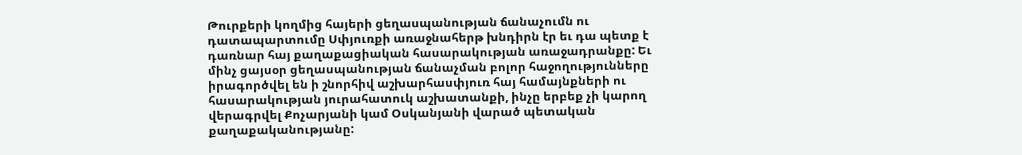Թուրքերի կողմից հայերի ցեղասպանության ճանաչումն ու դատապարտումը Սփյուռքի առաջնահերթ խնդիրն էր եւ դա պետք է դառնար հայ քաղաքացիական հասարակության առաջադրանքը: Եւ մինչ ցայսօր ցեղասպանության ճանաչման բոլոր հաջողությունները իրագործվել են ի շնորհիվ աշխարհասփյուռ հայ համայնքների ու հասարակության յուրահատուկ աշխատանքի, ինչը երբեք չի կարող վերագրվել Քոչարյանի կամ Օսկանյանի վարած պետական քաղաքականությանը: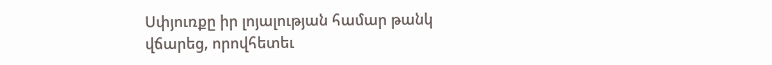Սփյուռքը իր լոյալության համար թանկ վճարեց, որովհետեւ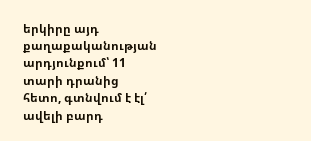երկիրը այդ քաղաքականության արդյունքում՝ 11 տարի դրանից հետո, գտնվում է էլ՛ ավելի բարդ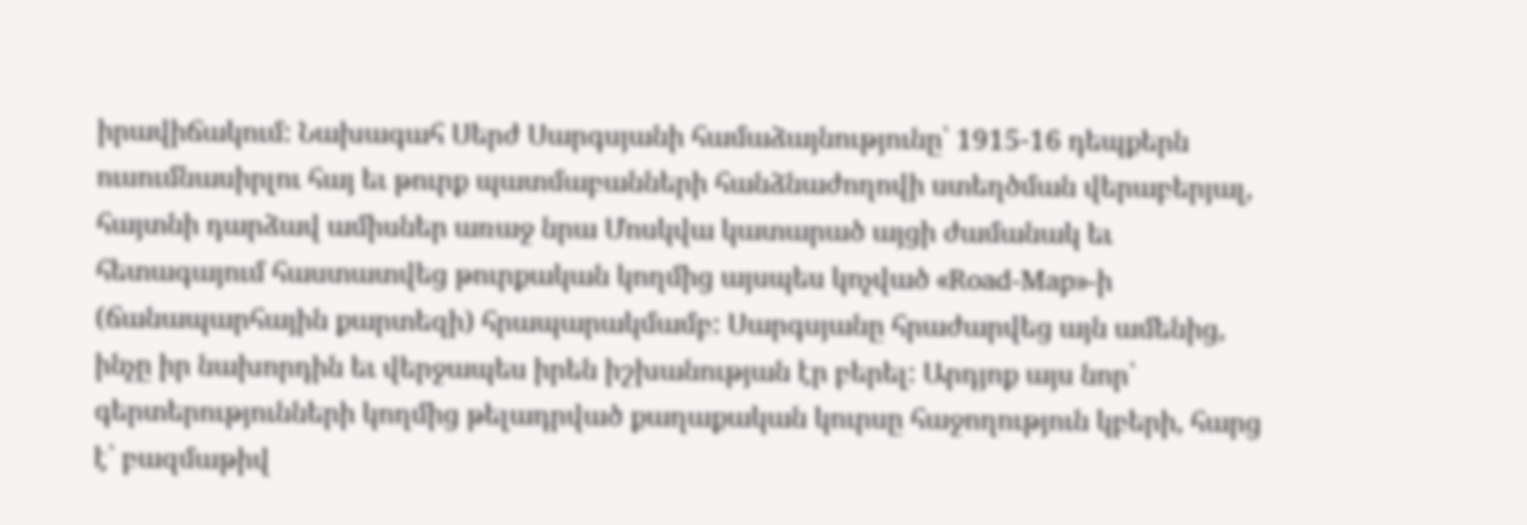իրավիճակում: Նախագահ Սերժ Սարգսյանի համաձայնությունը՝ 1915-16 դեպքերն ուսումնասիրլու հայ եւ թուրք պատմաբանների հանձնաժողովի ստեղծման վերաբերյալ, հայտնի դարձավ ամիսներ առաջ նրա Մոսկվա կատարած այցի ժամանակ եւ հետագայում հաստատվեց թուրքական կողմից այսպես կոչված «Road-Map»-ի (ճանապարհային քարտեզի) հրապարակմամբ: Սարգսյանը հրաժարվեց այն ամենից, ինչը իր նախորդին եւ վերջապես իրեն իշխանության էր բերել: Արդյոք այս նոր՝ գերտերությունների կողմից թելադրված քաղաքական կուրսը հաջողություն կբերի, հարց է՝ բազմաթիվ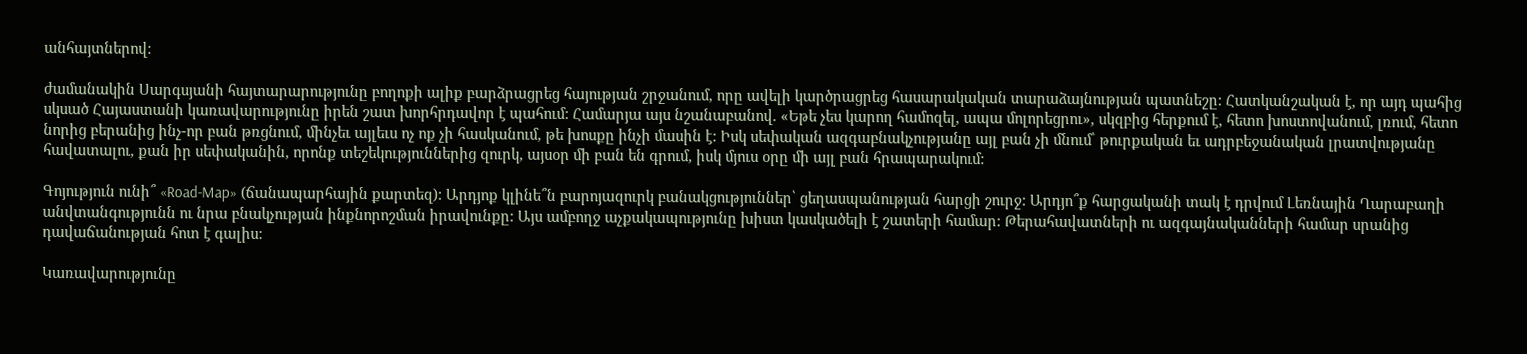անհայտներով:

ժամանակին Սարգսյանի հայտարարությունը բողոքի ալիք բարձրացրեց հայության շրջանում, որը ավելի կարծրացրեց հասարակական տարաձայնության պատնեշը: Հատկանշական է, որ այդ պահից սկսած Հայաստանի կառավարությունը իրեն շատ խորհրդավոր է պահում: Համարյա այս նշանաբանով. «Եթե չես կարող համոզել, ապա մոլորեցրու», սկզբից հերքում է, հետո խոստովանում, լռում, հետո նորից բերանից ինչ-որ բան թռցնում, մինչեւ այլեւս ոչ ոք չի հասկանում, թե խոսքը ինչի մասին է: Իսկ սեփական ազգաբնակչությանը այլ բան չի մնում՝ թուրքական եւ ադրբեջանական լրատվությանը հավատալու, քան իր սեփականին, որոնք տեշեկություններից զուրկ, այսօր մի բան են գրում, իսկ մյուս օրը մի այլ բան հրապարակում:

Գոյություն ունի՞ «Road-Map» (ճանապարհային քարտեզ): Արդյոք կլինե՞ն բարոյազուրկ բանակցություններ՝ ցեղասպանության հարցի շուրջ: Արդյո՞ք հարցականի տակ է դրվում Լեռնային Ղարաբաղի անվտանգությունն ու նրա բնակչության ինքնորոշման իրավունքը: Այս ամբողջ աչքակապությունը խիստ կասկածելի է շատերի համար: Թերահավատների ու ազգայնականների համար սրանից դավաճանության հոտ է գալիս:

Կառավարությունը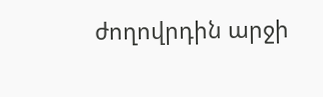ժողովրդին արջի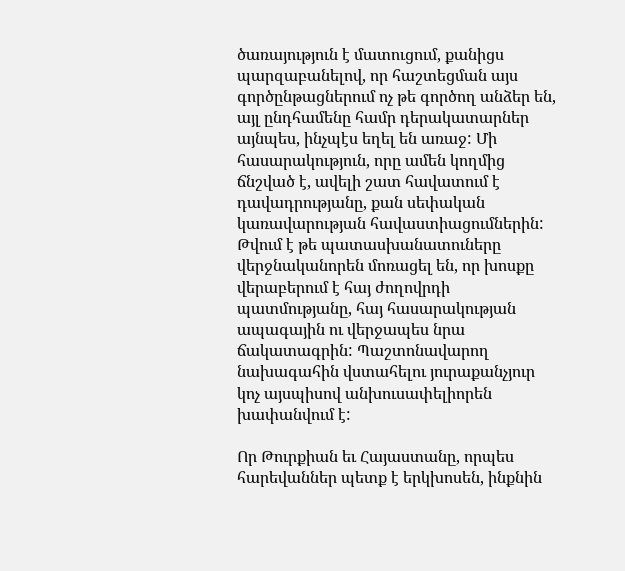ծառայություն է մատուցում, քանիցս պարզաբանելով, որ հաշտեցման այս գործընթացներում ոչ թե գործող անձեր են, այլ ընդհամենը համր դերակատարներ այնպես, ինչպէս եղել են առաջ: Մի հասարակություն, որը ամեն կողմից ճնշված է, ավելի շատ հավատում է դավադրությանը, քան սեփական կառավարության հավաստիացումներին: Թվում է թե պատասխանատուները վերջնականորեն մոռացել են, որ խոսքը վերաբերում է հայ ժողովրդի պատմությանը, հայ հասարակության ապագային ու վերջապես նրա ճակատագրին: Պաշտոնավարող նախագահին վստահելու յուրաքանչյուր կոչ այսպիսով անխուսափելիորեն խափանվում է:

Որ Թուրքիան եւ Հայաստանը, որպես հարեվաններ պետք է երկխոսեն, ինքնին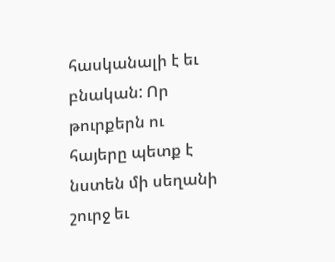հասկանալի է եւ բնական: Որ թուրքերն ու հայերը պետք է նստեն մի սեղանի շուրջ եւ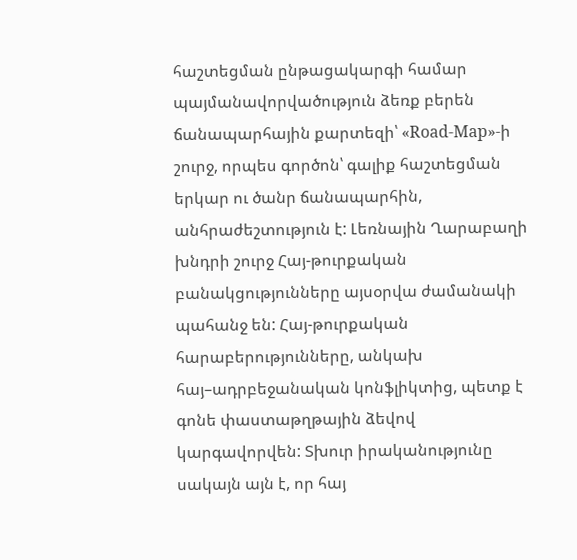հաշտեցման ընթացակարգի համար պայմանավորվածություն ձեռք բերեն ճանապարհային քարտեզի՝ «Road-Map»-ի շուրջ, որպես գործոն՝ գալիք հաշտեցման երկար ու ծանր ճանապարհին, անհրաժեշտություն է: Լեռնային Ղարաբաղի խնդրի շուրջ Հայ-թուրքական բանակցությունները այսօրվա ժամանակի պահանջ են: Հայ-թուրքական հարաբերությունները, անկախ հայ–ադրբեջանական կոնֆլիկտից, պետք է գոնե փաստաթղթային ձեվով կարգավորվեն: Տխուր իրականությունը սակայն այն է, որ հայ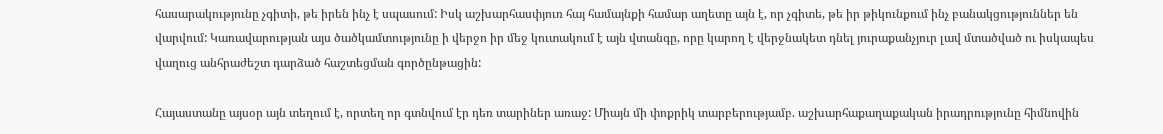հասարակությունը չգիտի, թե իրեն ինչ է սպասում: Իսկ աշխարհասփյուռ հայ համայնքի համար աղետը այն է, որ չգիտե, թե իր թիկունքում ինչ բանակցություններ են վարվում: Կառավարության այս ծածկամտությունը ի վերջո իր մեջ կուտակում է այն վտանգը, որը կարող է վերջնակետ դնել յուրաքանչյուր լավ մտածված ու իսկապես վաղուց անհրաժեշտ դարձած հաշտեցման գործընթացին:

Հայաստանը այսօր այն տեղում է, որտեղ որ գտնվում էր դեռ տարիներ առաջ: Միայն մի փոքրիկ տարբերությամբ. աշխարհաքաղաքական իրադրությունը հիմնովին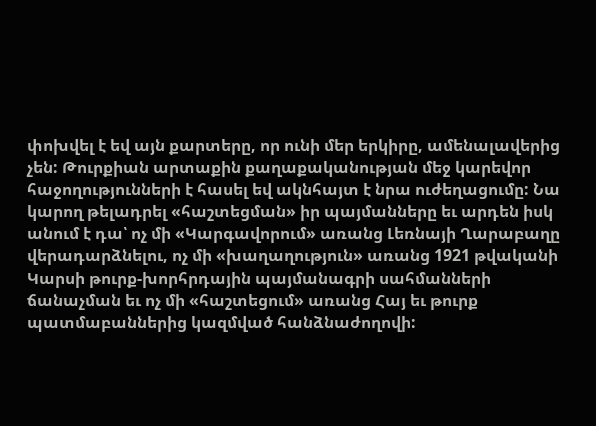փոխվել է եվ այն քարտերը, որ ունի մեր երկիրը, ամենալավերից չեն: Թուրքիան արտաքին քաղաքականության մեջ կարեվոր հաջողությունների է հասել եվ ակնհայտ է նրա ուժեղացումը: Նա կարող թելադրել «հաշտեցման» իր պայմանները եւ արդեն իսկ անում է դա՝ ոչ մի «Կարգավորում» առանց Լեռնայի Ղարաբաղը վերադարձնելու, ոչ մի «խաղաղություն» առանց 1921 թվականի Կարսի թուրք-խորհրդային պայմանագրի սահմանների ճանաչման եւ ոչ մի «հաշտեցում» առանց Հայ եւ թուրք պատմաբաններից կազմված հանձնաժողովի: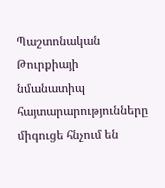Պաշտոնական Թուրքիայի նմանատիպ հայտարարությունները միգուցե հնչում են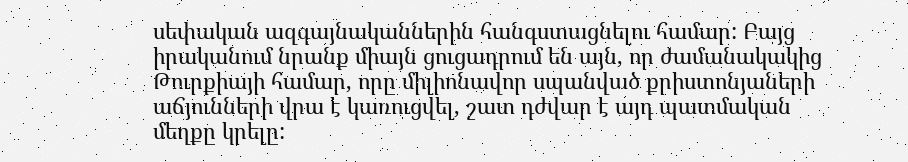սեփական ազգայնականներին հանգստացնելու համար: Բայց իրականում նրանք միայն ցուցադրում են այն, որ ժամանակակից Թուրքիայի համար, որը միլիոնավոր սպանված քրիստոնյաների աճյունների վրա է կառուցվել, շատ դժվար է այդ պատմական մեղքը կրելը: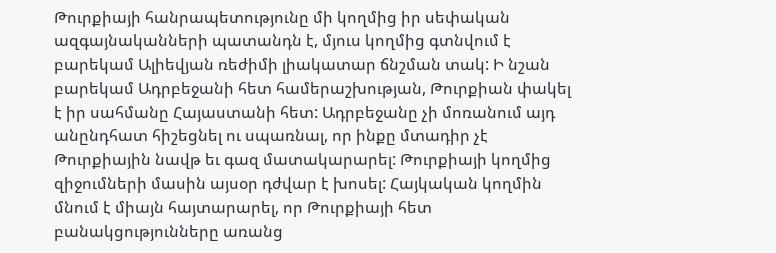Թուրքիայի հանրապետությունը մի կողմից իր սեփական ազգայնականների պատանդն է, մյուս կողմից գտնվում է բարեկամ Ալիեվյան ռեժիմի լիակատար ճնշման տակ: Ի նշան բարեկամ Ադրբեջանի հետ համերաշխության, Թուրքիան փակել է իր սահմանը Հայաստանի հետ: Ադրբեջանը չի մոռանում այդ անընդհատ հիշեցնել ու սպառնալ, որ ինքը մտադիր չէ Թուրքիային նավթ եւ գազ մատակարարել: Թուրքիայի կողմից զիջումների մասին այսօր դժվար է խոսել: Հայկական կողմին մնում է միայն հայտարարել, որ Թուրքիայի հետ բանակցությունները առանց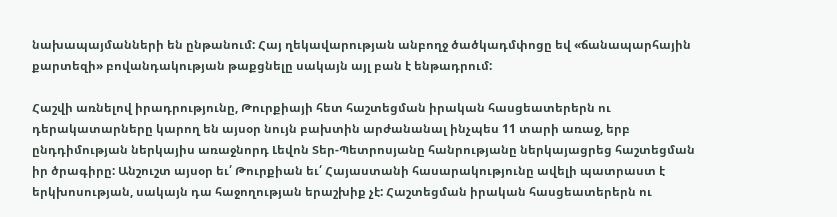նախապայմանների են ընթանում: Հայ ղեկավարության անբողջ ծածկադմփոցը եվ «ճանապարհային քարտեզի» բովանդակության թաքցնելը սակայն այլ բան է ենթադրում:

Հաշվի առնելով իրադրությունը, Թուրքիայի հետ հաշտեցման իրական հասցեատերերն ու դերակատարները կարող են այսօր նույն բախտին արժանանալ ինչպես 11 տարի առաջ, երբ ընդդիմության ներկայիս առաջնորդ Լեվոն Տեր-Պետրոսյանը հանրությանը ներկայացրեց հաշտեցման իր ծրագիրը: Անշուշտ այսօր եւ՛ Թուրքիան եւ՛ Հայաստանի հասարակությունը ավելի պատրաստ է երկխոսության, սակայն դա հաջողության երաշխիք չէ: Հաշտեցման իրական հասցեատերերն ու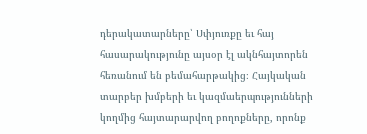դերակատարները՝ Սփյուռքը եւ հայ հասարակությունը այսօր էլ ակնհայտորեն հեռանում են բեմահարթակից։ Հայկական տարբեր խմբերի եւ կազմաերպությունների կողմից հայտարարվող բողոքները, որոնք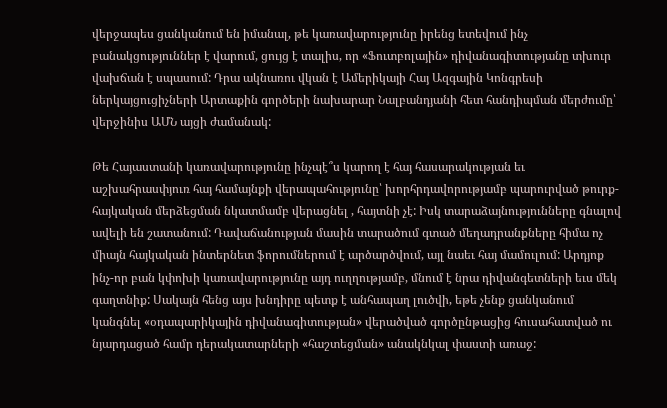վերջապես ցանկանում են իմանալ, թե կառավարությունը իրենց ետեվում ինչ բանակցություններ է վարում, ցույց է տալիս, որ «Ֆուտբոլային» դիվանագիտությանը տխուր վախճան է սպասում: Դրա ակնառու վկան է Ամերիկայի Հայ Ազգային Կոնգրեսի ներկայցուցիչների Արտաքին գործերի նախարար Նալբանդյանի հետ հանդիպման մերժումը՝ վերջինիս ԱՄՆ այցի ժամանակ:

Թե Հայաստանի կառավարությունը ինչպէ՞ս կարող է հայ հասարակության եւ աշխահրասփյուռ հայ համայնքի վերապահությունը՝ խորհրդավորությամբ պարուրված թուրք-հայկական մերձեցման նկատմամբ վերացնել , հայտնի չէ: Իսկ տարաձայնությունները գնալով ավելի են շատանում: Դավաճանության մասին տարածում գտած մեղադրանքները հիմա ոչ միայն հայկական ինտերնետ ֆորումներում է արծարծվում, այլ նաեւ հայ մամուլում: Արդյոք ինչ-որ բան կփոխի կառավարությունը այդ ուղղությամբ, մնում է նրա դիվանգետների եւս մեկ գաղտնիք: Սակայն հենց այս խնդիրը պետք է անհապաղ լուծվի, եթե չենք ցանկանում կանգնել «օդապարիկային դիվանագիտության» վերածված գործընթացից հուսահատված ու նյարդացած համր դերակատարների «հաշտեցման» անակնկալ փաստի առաջ: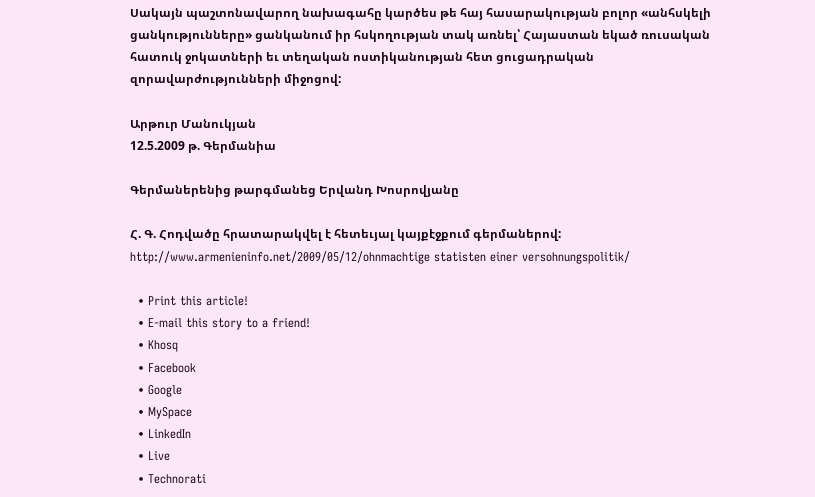Սակայն պաշտոնավարող նախագահը կարծես թե հայ հասարակության բոլոր «անհսկելի ցանկությունները» ցանկանում իր հսկողության տակ առնել՝ Հայաստան եկած ռուսական հատուկ ջոկատների եւ տեղական ոստիկանության հետ ցուցադրական զորավարժությունների միջոցով:

Արթուր Մանուկյան
12.5.2009 թ. Գերմանիա

Գերմաներենից թարգմանեց Երվանդ Խոսրովյանը

Հ. Գ. Հոդվածը հրատարակվել է հետեւյալ կայքէջքում գերմաներով:
http://www.armenieninfo.net/2009/05/12/ohnmachtige statisten einer versohnungspolitik/

  • Print this article!
  • E-mail this story to a friend!
  • Khosq
  • Facebook
  • Google
  • MySpace
  • LinkedIn
  • Live
  • Technorati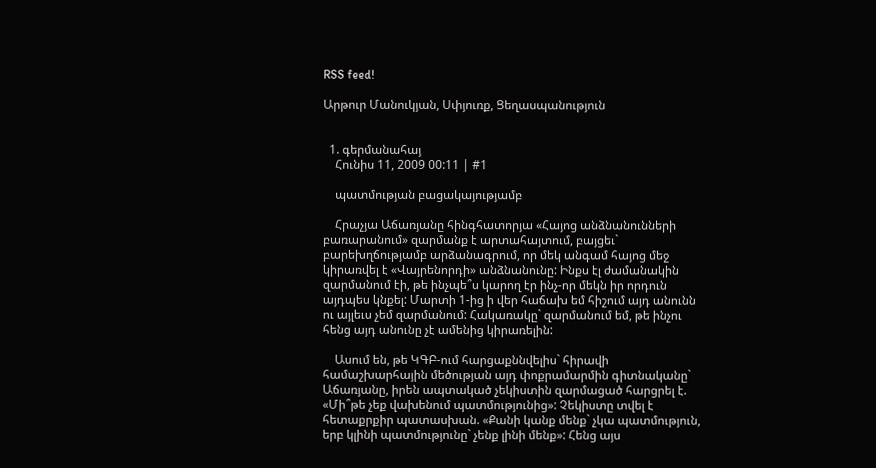RSS feed!

Արթուր Մանուկյան, Սփյուռք, Ցեղասպանություն


  1. գերմանահայ
    Հունիս 11, 2009 00:11 | #1

    պատմության բացակայությամբ

    Հրաչյա Աճառյանը հինգհատորյա «Հայոց անձնանունների բառարանում» զարմանք է արտահայտում, բայցեւ` բարեխղճությամբ արձանագրում, որ մեկ անգամ հայոց մեջ կիրառվել է «Վայրենորդի» անձնանունը: Ինքս էլ ժամանակին զարմանում էի, թե ինչպե՞ս կարող էր ինչ-որ մեկն իր որդուն այդպես կնքել: Մարտի 1-ից ի վեր հաճախ եմ հիշում այդ անունն ու այլեւս չեմ զարմանում: Հակառակը` զարմանում եմ, թե ինչու հենց այդ անունը չէ ամենից կիրառելին:

    Ասում են, թե ԿԳԲ-ում հարցաքննվելիս` հիրավի համաշխարհային մեծության այդ փոքրամարմին գիտնականը` Աճառյանը, իրեն ապտակած չեկիստին զարմացած հարցրել է. «Մի՞թե չեք վախենում պատմությունից»: Չեկիստը տվել է հետաքրքիր պատասխան. «Քանի կանք մենք` չկա պատմություն, երբ կլինի պատմությունը` չենք լինի մենք»: Հենց այս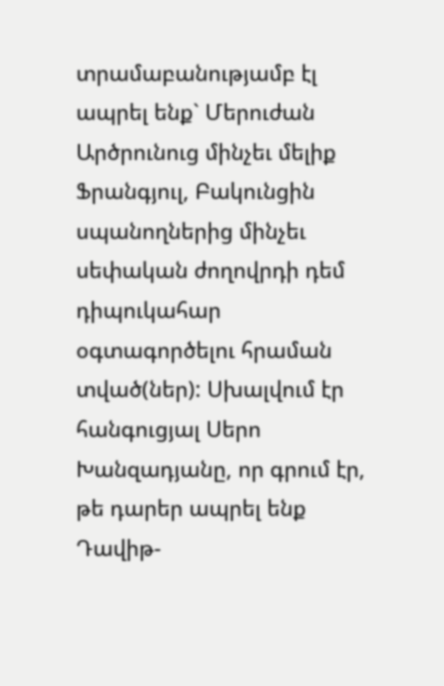տրամաբանությամբ էլ ապրել ենք` Մերուժան Արծրունուց մինչեւ մելիք Ֆրանգյուլ, Բակունցին սպանողներից մինչեւ սեփական ժողովրդի դեմ դիպուկահար օգտագործելու հրաման տված(ներ): Սխալվում էր հանգուցյալ Սերո Խանզադյանը, որ գրում էր, թե դարեր ապրել ենք Դավիթ-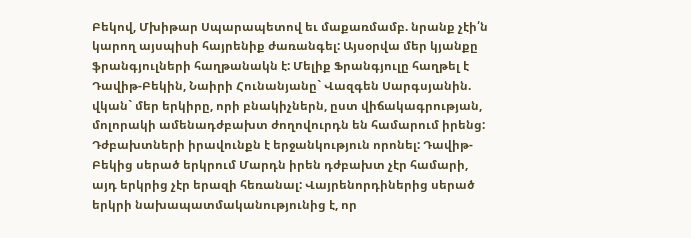Բեկով, Մխիթար Սպարապետով եւ մաքառմամբ. նրանք չէի՛ն կարող այսպիսի հայրենիք ժառանգել: Այսօրվա մեր կյանքը ֆրանգյուլների հաղթանակն է: Մելիք Ֆրանգյուլը հաղթել է Դավիթ-Բեկին, Նաիրի Հունանյանը` Վազգեն Սարգսյանին. վկան` մեր երկիրը, որի բնակիչներն, ըստ վիճակագրության, մոլորակի ամենադժբախտ ժողովուրդն են համարում իրենց: Դժբախտների իրավունքն է երջանկություն որոնել: Դավիթ-Բեկից սերած երկրում Մարդն իրեն դժբախտ չէր համարի, այդ երկրից չէր երազի հեռանալ: Վայրենորդիներից սերած երկրի նախապատմականությունից է, որ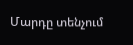Մարդը տենչում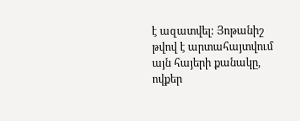է ազատվել: Յոթանիշ թվով է արտահայտվում այն հայերի քանակը, ովքեր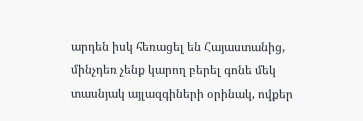արդեն իսկ հեռացել են Հայաստանից, մինչդեռ չենք կարող բերել գոնե մեկ տասնյակ այլազգիների օրինակ, ովքեր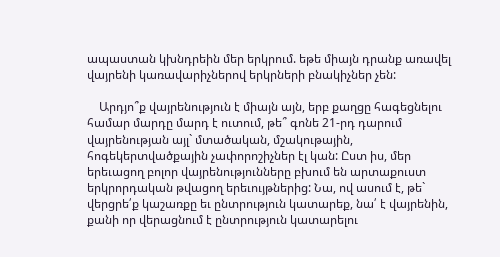ապաստան կխնդրեին մեր երկրում. եթե միայն դրանք առավել վայրենի կառավարիչներով երկրների բնակիչներ չեն:

    Արդյո՞ք վայրենություն է միայն այն, երբ քաղցը հագեցնելու համար մարդը մարդ է ուտում, թե՞ գոնե 21-րդ դարում վայրենության այլ` մտածական, մշակութային, հոգեկերտվածքային չափորոշիչներ էլ կան: Ըստ իս, մեր երեւացող բոլոր վայրենությունները բխում են արտաքուստ երկրորդական թվացող երեւույթներից: Նա, ով ասում է, թե` վերցրե՛ք կաշառքը եւ ընտրություն կատարեք, նա՛ է վայրենին, քանի որ վերացնում է ընտրություն կատարելու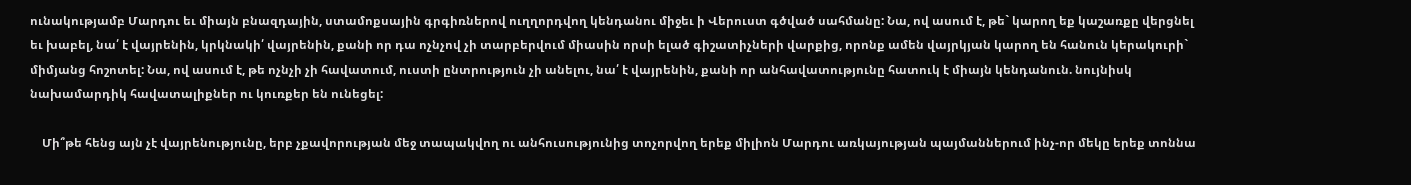ունակությամբ Մարդու եւ միայն բնազդային, ստամոքսային գրգիռներով ուղղորդվող կենդանու միջեւ ի Վերուստ գծված սահմանը: Նա, ով ասում է, թե` կարող եք կաշառքը վերցնել եւ խաբել, նա՛ է վայրենին, կրկնակի՛ վայրենին, քանի որ դա ոչնչով չի տարբերվում միասին որսի ելած գիշատիչների վարքից, որոնք ամեն վայրկյան կարող են հանուն կերակուրի` միմյանց հոշոտել: Նա, ով ասում է, թե ոչնչի չի հավատում, ուստի ընտրություն չի անելու, նա՛ է վայրենին, քանի որ անհավատությունը հատուկ է միայն կենդանուն. նույնիսկ նախամարդիկ հավատալիքներ ու կուռքեր են ունեցել:

    Մի՞թե հենց այն չէ վայրենությունը, երբ չքավորության մեջ տապակվող ու անհուսությունից տոչորվող երեք միլիոն Մարդու առկայության պայմաններում ինչ-որ մեկը երեք տոննա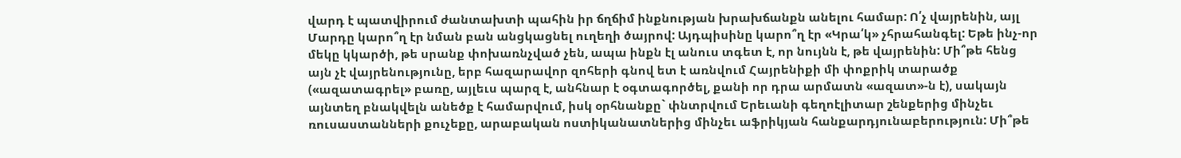վարդ է պատվիրում ժանտախտի պահին իր ճղճիմ ինքնության խրախճանքն անելու համար: Ո՛չ վայրենին, այլ Մարդը կարո՞ղ էր նման բան անցկացնել ուղեղի ծայրով: Այդպիսինը կարո՞ղ էր «Կրա՛կ» չհրահանգել: Եթե ինչ-որ մեկը կկարծի, թե սրանք փոխառնչված չեն, ապա ինքն էլ անուս տգետ է, որ նույնն է, թե վայրենին: Մի՞թե հենց այն չէ վայրենությունը, երբ հազարավոր զոհերի գնով ետ է առնվում Հայրենիքի մի փոքրիկ տարածք («ազատագրել» բառը, այլեւս պարզ է, անհնար է օգտագործել, քանի որ դրա արմատն «ազատ»-ն է), սակայն այնտեղ բնակվելն անեծք է համարվում, իսկ օրհնանքը` փնտրվում Երեւանի գեղոէլիտար շենքերից մինչեւ ռուսաստանների քուչեքը, արաբական ոստիկանատներից մինչեւ աֆրիկյան հանքարդյունաբերություն: Մի՞թե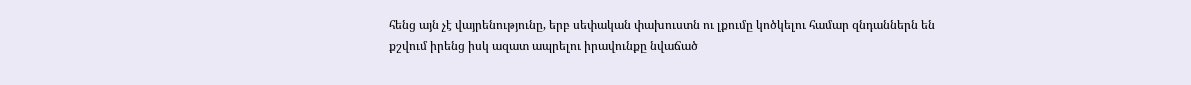հենց այն չէ վայրենությունը, երբ սեփական փախուստն ու լքումը կոծկելու համար զնդաններն են քշվում իրենց իսկ ազատ ապրելու իրավունքը նվաճած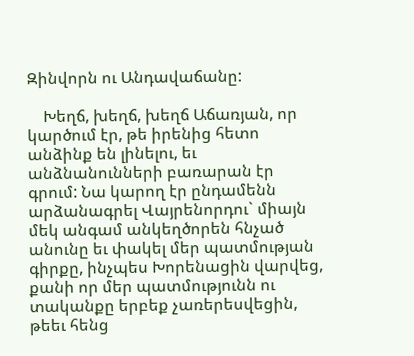Զինվորն ու Անդավաճանը:

    Խեղճ, խեղճ, խեղճ Աճառյան, որ կարծում էր, թե իրենից հետո անձինք են լինելու, եւ անձնանունների բառարան էր գրում: Նա կարող էր ընդամենն արձանագրել Վայրենորդու` միայն մեկ անգամ անկեղծորեն հնչած անունը եւ փակել մեր պատմության գիրքը, ինչպես Խորենացին վարվեց, քանի որ մեր պատմությունն ու տականքը երբեք չառերեսվեցին, թեեւ հենց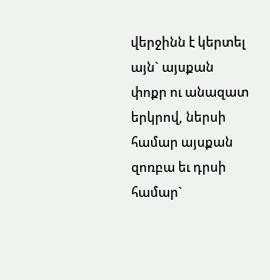վերջինն է կերտել այն` այսքան փոքր ու անազատ երկրով, ներսի համար այսքան զոռբա եւ դրսի համար`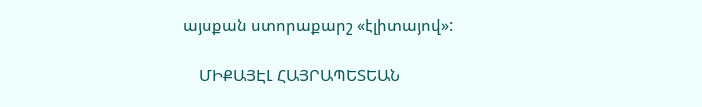այսքան ստորաքարշ «էլիտայով»:

    ՄԻՔԱՅԷԼ ՀԱՅՐԱՊԵՏԵԱՆ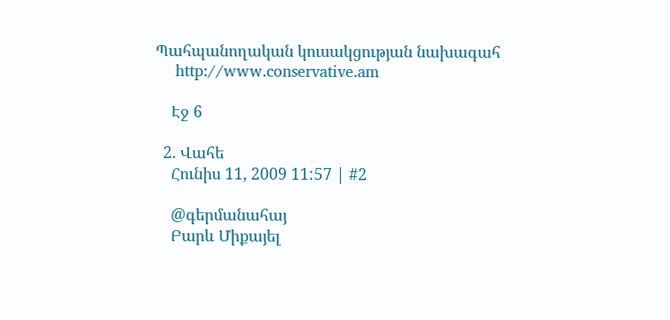Պահպանողական կուսակցության նախագահ
    http://www.conservative.am

    Էջ 6

  2. Վահե
    Հունիս 11, 2009 11:57 | #2

    @գերմանահայ
    Բարև Միքայել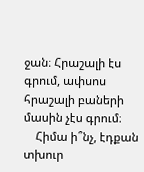ջան։ Հրաշալի էս գրում, ափսոս հրաշալի բաների մասին չէս գրում։
    Հիմա ի՞նչ, էդքան տխուր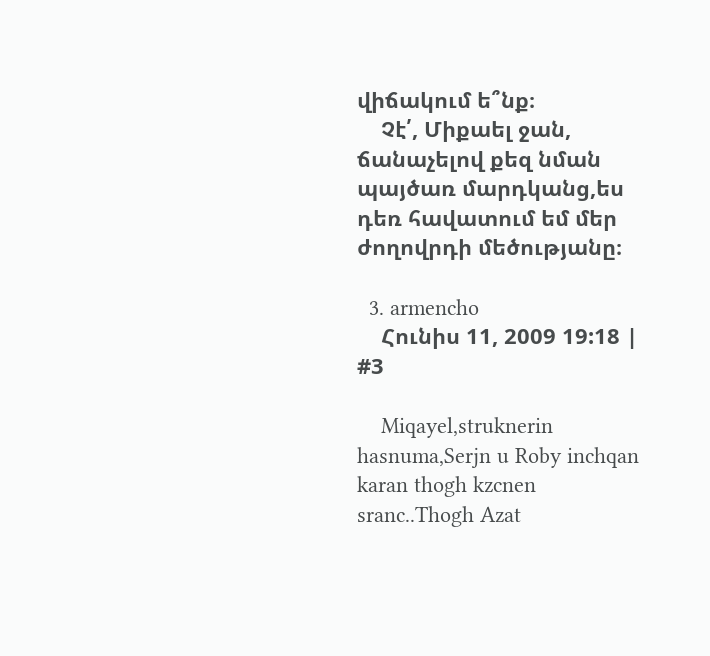վիճակում ե՞նք։
    Չէ՛, Միքաել ջան, ճանաչելով քեզ նման պայծառ մարդկանց,ես դեռ հավատում եմ մեր ժողովրդի մեծությանը։

  3. armencho
    Հունիս 11, 2009 19:18 | #3

    Miqayel,struknerin hasnuma,Serjn u Roby inchqan karan thogh kzcnen sranc..Thogh Azat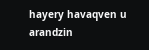hayery havaqven u arandzin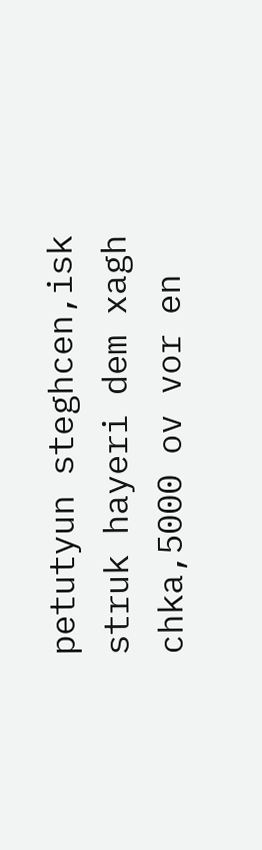petutyun steghcen,isk struk hayeri dem xagh chka,5000 ov vor en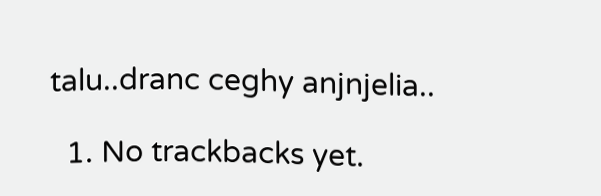talu..dranc ceghy anjnjelia..

  1. No trackbacks yet.